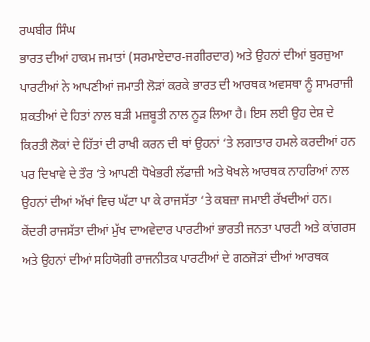ਰਘਬੀਰ ਸਿੰਘ
ਭਾਰਤ ਦੀਆਂ ਹਾਕਮ ਜਮਾਤਾਂ (ਸਰਮਾਏਦਾਰ-ਜਗੀਰਦਾਰ) ਅਤੇ ਉਹਨਾਂ ਦੀਆਂ ਬੁਰਜ਼ੁਆ ਪਾਰਟੀਆਂ ਨੇ ਆਪਣੀਆਂ ਜਮਾਤੀ ਲੋੜਾਂ ਕਰਕੇ ਭਾਰਤ ਦੀ ਆਰਥਕ ਅਵਸਥਾ ਨੂੰ ਸਾਮਰਾਜੀ ਸ਼ਕਤੀਆਂ ਦੇ ਹਿਤਾਂ ਨਾਲ ਬੜੀ ਮਜ਼ਬੂਤੀ ਨਾਲ ਨੂੜ ਲਿਆ ਹੈ। ਇਸ ਲਈ ਉਹ ਦੇਸ਼ ਦੇ ਕਿਰਤੀ ਲੋਕਾਂ ਦੇ ਹਿੱਤਾਂ ਦੀ ਰਾਖੀ ਕਰਨ ਦੀ ਥਾਂ ਉਹਨਾਂ ‘ਤੇ ਲਗਾਤਾਰ ਹਮਲੇ ਕਰਦੀਆਂ ਹਨ ਪਰ ਦਿਖਾਵੇ ਦੇ ਤੌਰ ‘ਤੇ ਆਪਣੀ ਧੋਖੇਭਰੀ ਲੱਫਾਜ਼ੀ ਅਤੇ ਖੋਖਲੇ ਆਰਥਕ ਨਾਹਰਿਆਂ ਨਾਲ ਉਹਨਾਂ ਦੀਆਂ ਅੱਖਾਂ ਵਿਚ ਘੱਟਾ ਪਾ ਕੇ ਰਾਜਸੱਤਾ ‘ਤੇ ਕਬਜ਼ਾ ਜਮਾਈ ਰੱਖਦੀਆਂ ਹਨ। ਕੇਂਦਰੀ ਰਾਜਸੱਤਾ ਦੀਆਂ ਮੁੱਖ ਦਾਅਵੇਦਾਰ ਪਾਰਟੀਆਂ ਭਾਰਤੀ ਜਨਤਾ ਪਾਰਟੀ ਅਤੇ ਕਾਂਗਰਸ ਅਤੇ ਉਹਨਾਂ ਦੀਆਂ ਸਹਿਯੋਗੀ ਰਾਜਨੀਤਕ ਪਾਰਟੀਆਂ ਦੇ ਗਠਜੋੜਾਂ ਦੀਆਂ ਆਰਥਕ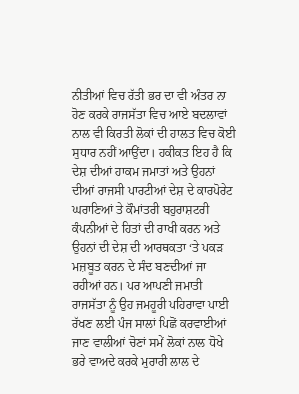ਨੀਤੀਆਂ ਵਿਚ ਰੱਤੀ ਭਰ ਦਾ ਵੀ ਅੰਤਰ ਨਾ ਹੋਣ ਕਰਕੇ ਰਾਜਸੱਤਾ ਵਿਚ ਆਏ ਬਦਲਾਵਾਂ ਨਾਲ ਵੀ ਕਿਰਤੀ ਲੋਕਾਂ ਦੀ ਹਾਲਤ ਵਿਚ ਕੋਈ ਸੁਧਾਰ ਨਹੀਂ ਆਉਂਦਾ। ਹਕੀਕਤ ਇਹ ਹੈ ਕਿ ਦੇਸ਼ ਦੀਆਂ ਹਾਕਮ ਜਮਾਤਾਂ ਅਤੇ ਉਹਨਾਂ ਦੀਆਂ ਰਾਜਸੀ ਪਾਰਟੀਆਂ ਦੇਸ਼ ਦੇ ਕਾਰਪੋਰੇਟ ਘਰਾਣਿਆਂ ਤੇ ਕੌਮਾਂਤਰੀ ਬਹੁਰਾਸ਼ਟਰੀ ਕੰਪਨੀਆਂ ਦੇ ਹਿਤਾਂ ਦੀ ਰਾਖੀ ਕਰਨ ਅਤੇ ਉਹਨਾਂ ਦੀ ਦੇਸ਼ ਦੀ ਆਰਥਕਤਾ ‘ਤੇ ਪਕੜ ਮਜ਼ਬੂਤ ਕਰਨ ਦੇ ਸੰਦ ਬਣਦੀਆਂ ਜਾ ਰਹੀਆਂ ਹਨ। ਪਰ ਆਪਣੀ ਜਮਾਤੀ ਰਾਜਸੱਤਾ ਨੂੰ ਉਹ ਜਮਹੂਰੀ ਪਹਿਰਾਵਾ ਪਾਈ ਰੱਖਣ ਲਈ ਪੰਜ ਸਾਲਾਂ ਪਿਛੋਂ ਕਰਵਾਈਆਂ ਜਾਣ ਵਾਲੀਆਂ ਚੋਣਾਂ ਸਮੇਂ ਲੋਕਾਂ ਨਾਲ ਧੋਖੇ ਭਰੇ ਵਾਅਦੇ ਕਰਕੇ ਮੁਰਾਰੀ ਲਾਲ ਦੇ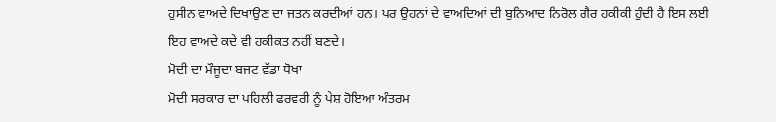ਹੁਸੀਨ ਵਾਅਦੇ ਦਿਖਾਉਣ ਦਾ ਜਤਨ ਕਰਦੀਆਂ ਹਨ। ਪਰ ਉਹਨਾਂ ਦੇ ਵਾਅਦਿਆਂ ਦੀ ਬੁਨਿਆਦ ਨਿਰੋਲ ਗੈਰ ਹਕੀਕੀ ਹੁੰਦੀ ਹੈ ਇਸ ਲਈ ਇਹ ਵਾਅਦੇ ਕਦੇ ਵੀ ਹਕੀਕਤ ਨਹੀਂ ਬਣਦੇ।
ਮੋਦੀ ਦਾ ਮੌਜੂਦਾ ਬਜਟ ਵੱਡਾ ਧੋਖਾ
ਮੋਦੀ ਸਰਕਾਰ ਦਾ ਪਹਿਲੀ ਫਰਵਰੀ ਨੂੰ ਪੇਸ਼ ਹੋਇਆ ਅੰਤਰਮ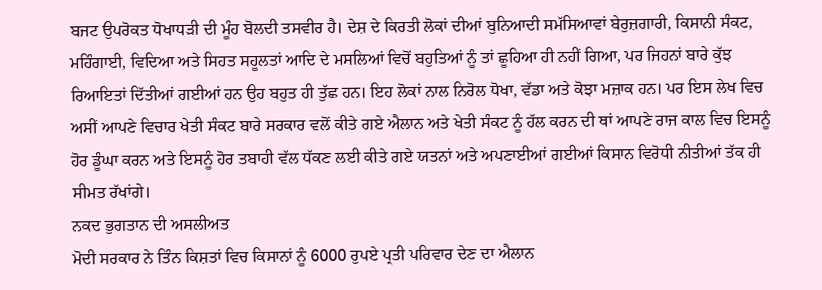ਬਜਟ ਉਪਰੋਕਤ ਧੋਖਾਧੜੀ ਦੀ ਮੂੰਹ ਬੋਲਦੀ ਤਸਵੀਰ ਹੈ। ਦੇਸ਼ ਦੇ ਕਿਰਤੀ ਲੋਕਾਂ ਦੀਆਂ ਬੁਨਿਆਦੀ ਸਮੱਸਿਆਵਾਂ ਬੇਰੁਜ਼ਗਾਰੀ, ਕਿਸਾਨੀ ਸੰਕਟ, ਮਹਿੰਗਾਈ, ਵਿਦਿਆ ਅਤੇ ਸਿਹਤ ਸਹੂਲਤਾਂ ਆਦਿ ਦੇ ਮਸਲਿਆਂ ਵਿਚੋਂ ਬਹੁਤਿਆਂ ਨੂੰ ਤਾਂ ਛੂਹਿਆ ਹੀ ਨਹੀਂ ਗਿਆ, ਪਰ ਜਿਹਨਾਂ ਬਾਰੇ ਕੁੱਝ ਰਿਆਇਤਾਂ ਦਿੱਤੀਆਂ ਗਈਆਂ ਹਨ ਉਹ ਬਹੁਤ ਹੀ ਤੁੱਛ ਹਨ। ਇਹ ਲੋਕਾਂ ਨਾਲ ਨਿਰੋਲ ਧੋਖਾ, ਵੱਡਾ ਅਤੇ ਕੋਝਾ ਮਜ਼ਾਕ ਹਨ। ਪਰ ਇਸ ਲੇਖ ਵਿਚ ਅਸੀਂ ਆਪਣੇ ਵਿਚਾਰ ਖੇਤੀ ਸੰਕਟ ਬਾਰੇ ਸਰਕਾਰ ਵਲੋਂ ਕੀਤੇ ਗਏ ਐਲਾਨ ਅਤੇ ਖੇਤੀ ਸੰਕਟ ਨੂੰ ਹੱਲ ਕਰਨ ਦੀ ਥਾਂ ਆਪਣੇ ਰਾਜ ਕਾਲ ਵਿਚ ਇਸਨੂੰ ਹੋਰ ਡੂੰਘਾ ਕਰਨ ਅਤੇ ਇਸਨੂੰ ਹੋਰ ਤਬਾਹੀ ਵੱਲ ਧੱਕਣ ਲਈ ਕੀਤੇ ਗਏ ਯਤਨਾਂ ਅਤੇ ਅਪਣਾਈਆਂ ਗਈਆਂ ਕਿਸਾਨ ਵਿਰੋਧੀ ਨੀਤੀਆਂ ਤੱਕ ਹੀ ਸੀਮਤ ਰੱਖਾਂਗੇ।
ਨਕਦ ਭੁਗਤਾਨ ਦੀ ਅਸਲੀਅਤ
ਮੋਦੀ ਸਰਕਾਰ ਨੇ ਤਿੰਨ ਕਿਸ਼ਤਾਂ ਵਿਚ ਕਿਸਾਨਾਂ ਨੂੰ 6000 ਰੁਪਏ ਪ੍ਰਤੀ ਪਰਿਵਾਰ ਦੇਣ ਦਾ ਐਲਾਨ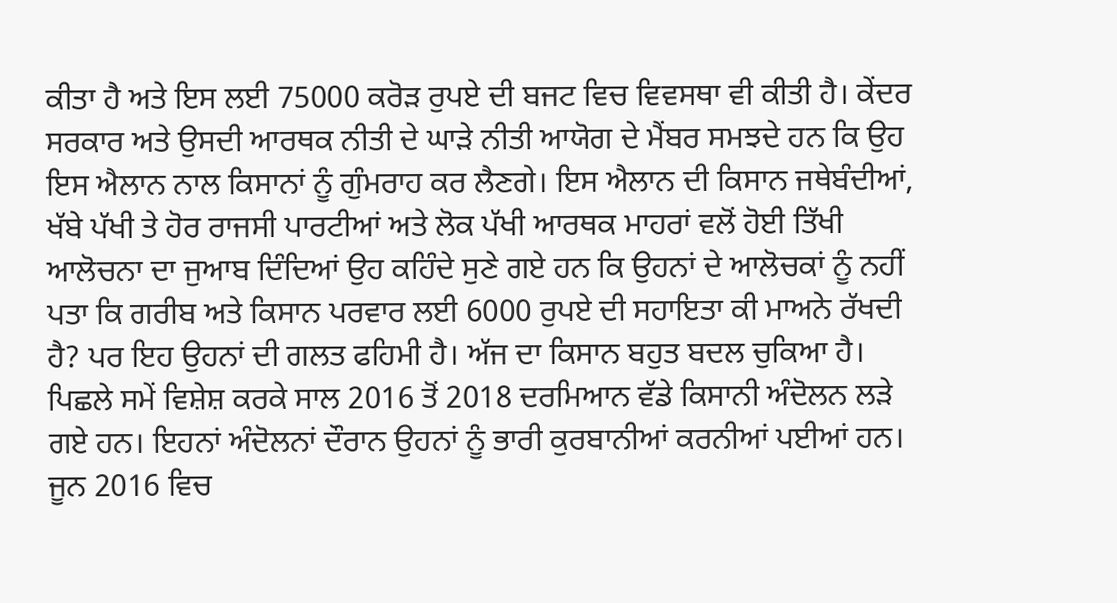ਕੀਤਾ ਹੈ ਅਤੇ ਇਸ ਲਈ 75000 ਕਰੋੜ ਰੁਪਏ ਦੀ ਬਜਟ ਵਿਚ ਵਿਵਸਥਾ ਵੀ ਕੀਤੀ ਹੈ। ਕੇਂਦਰ ਸਰਕਾਰ ਅਤੇ ਉਸਦੀ ਆਰਥਕ ਨੀਤੀ ਦੇ ਘਾੜੇ ਨੀਤੀ ਆਯੋਗ ਦੇ ਮੈਂਬਰ ਸਮਝਦੇ ਹਨ ਕਿ ਉਹ ਇਸ ਐਲਾਨ ਨਾਲ ਕਿਸਾਨਾਂ ਨੂੰ ਗੁੰਮਰਾਹ ਕਰ ਲੈਣਗੇ। ਇਸ ਐਲਾਨ ਦੀ ਕਿਸਾਨ ਜਥੇਬੰਦੀਆਂ, ਖੱਬੇ ਪੱਖੀ ਤੇ ਹੋਰ ਰਾਜਸੀ ਪਾਰਟੀਆਂ ਅਤੇ ਲੋਕ ਪੱਖੀ ਆਰਥਕ ਮਾਹਰਾਂ ਵਲੋਂ ਹੋਈ ਤਿੱਖੀ ਆਲੋਚਨਾ ਦਾ ਜੁਆਬ ਦਿੰਦਿਆਂ ਉਹ ਕਹਿੰਦੇ ਸੁਣੇ ਗਏ ਹਨ ਕਿ ਉਹਨਾਂ ਦੇ ਆਲੋਚਕਾਂ ਨੂੰ ਨਹੀਂ ਪਤਾ ਕਿ ਗਰੀਬ ਅਤੇ ਕਿਸਾਨ ਪਰਵਾਰ ਲਈ 6000 ਰੁਪਏ ਦੀ ਸਹਾਇਤਾ ਕੀ ਮਾਅਨੇ ਰੱਖਦੀ ਹੈ? ਪਰ ਇਹ ਉਹਨਾਂ ਦੀ ਗਲਤ ਫਹਿਮੀ ਹੈ। ਅੱਜ ਦਾ ਕਿਸਾਨ ਬਹੁਤ ਬਦਲ ਚੁਕਿਆ ਹੈ। ਪਿਛਲੇ ਸਮੇਂ ਵਿਸ਼ੇਸ਼ ਕਰਕੇ ਸਾਲ 2016 ਤੋਂ 2018 ਦਰਮਿਆਨ ਵੱਡੇ ਕਿਸਾਨੀ ਅੰਦੋਲਨ ਲੜੇ ਗਏ ਹਨ। ਇਹਨਾਂ ਅੰਦੋਲਨਾਂ ਦੌਰਾਨ ਉਹਨਾਂ ਨੂੰ ਭਾਰੀ ਕੁਰਬਾਨੀਆਂ ਕਰਨੀਆਂ ਪਈਆਂ ਹਨ। ਜੂਨ 2016 ਵਿਚ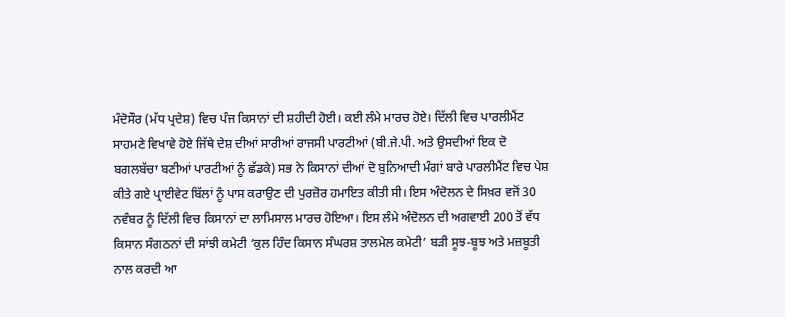ਮੰਦੋਸੌਰ (ਮੱਧ ਪ੍ਰਦੇਸ਼) ਵਿਚ ਪੰਜ ਕਿਸਾਨਾਂ ਦੀ ਸ਼ਹੀਦੀ ਹੋਈ। ਕਈ ਲੰਮੇ ਮਾਰਚ ਹੋਏ। ਦਿੱਲੀ ਵਿਚ ਪਾਰਲੀਮੈਂਟ ਸਾਹਮਣੇ ਵਿਖਾਵੇ ਹੋਏ ਜਿੱਥੇ ਦੇਸ਼ ਦੀਆਂ ਸਾਰੀਆਂ ਰਾਜਸੀ ਪਾਰਟੀਆਂ (ਬੀ.ਜੇ.ਪੀ. ਅਤੇ ਉਸਦੀਆਂ ਇਕ ਦੋ ਬਗਲਬੱਚਾ ਬਣੀਆਂ ਪਾਰਟੀਆਂ ਨੂੰ ਛੱਡਕੇ) ਸਭ ਨੇ ਕਿਸਾਨਾਂ ਦੀਆਂ ਦੋ ਬੁਨਿਆਦੀ ਮੰਗਾਂ ਬਾਰੇ ਪਾਰਲੀਮੈਂਟ ਵਿਚ ਪੇਸ਼ ਕੀਤੇ ਗਏ ਪ੍ਰਾਈਵੇਟ ਬਿੱਲਾਂ ਨੂੰ ਪਾਸ ਕਰਾਉਣ ਦੀ ਪੁਰਜ਼ੋਰ ਹਮਾਇਤ ਕੀਤੀ ਸੀ। ਇਸ ਅੰਦੋਲਨ ਦੇ ਸਿਖ਼ਰ ਵਜੋਂ 30 ਨਵੰਬਰ ਨੂੰ ਦਿੱਲੀ ਵਿਚ ਕਿਸਾਨਾਂ ਦਾ ਲਾਮਿਸਾਲ ਮਾਰਚ ਹੋਇਆ। ਇਸ ਲੰਮੇ ਅੰਦੋਲਨ ਦੀ ਅਗਵਾਈ 200 ਤੋਂ ਵੱਧ ਕਿਸਾਨ ਸੰਗਠਨਾਂ ਦੀ ਸਾਂਝੀ ਕਮੇਟੀ ‘ਕੁਲ ਹਿੰਦ ਕਿਸਾਨ ਸੰਘਰਸ਼ ਤਾਲਮੇਲ ਕਮੇਟੀ’ ਬੜੀ ਸੂਝ-ਬੂਝ ਅਤੇ ਮਜ਼ਬੂਤੀ ਨਾਲ ਕਰਦੀ ਆ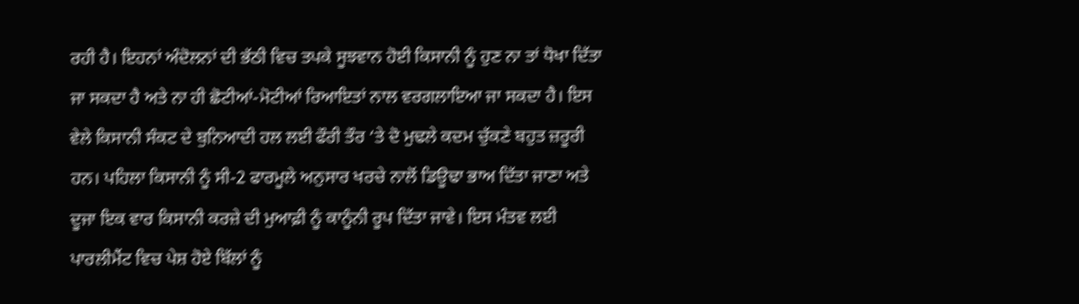ਰਹੀ ਹੈ। ਇਹਨਾਂ ਅੰਦੋਲਨਾਂ ਦੀ ਭੱਠੀ ਵਿਚ ਤਪਕੇ ਸੂਝਵਾਨ ਹੋਈ ਕਿਸਾਨੀ ਨੂੰ ਹੁਣ ਨਾ ਤਾਂ ਧੋਖਾ ਦਿੱਤਾ ਜਾ ਸਕਦਾ ਹੈ ਅਤੇ ਨਾ ਹੀ ਛੋਟੀਆਂ-ਮੋਟੀਆਂ ਰਿਆਇਤਾਂ ਨਾਲ ਵਰਗਲਾਇਆ ਜਾ ਸਕਦਾ ਹੈ। ਇਸ ਵੇਲੇ ਕਿਸਾਨੀ ਸੰਕਟ ਦੇ ਬੁਨਿਆਦੀ ਹਲ ਲਈ ਫੌਰੀ ਤੌਰ ‘ਤੇ ਦੋ ਮੁਢਲੇ ਕਦਮ ਚੁੱਕਣੇ ਬਹੁਤ ਜ਼ਰੂਰੀ ਹਨ। ਪਹਿਲਾ ਕਿਸਾਨੀ ਨੂੰ ਸੀ-2 ਫਾਰਮੂਲੇ ਅਨੁਸਾਰ ਖਰਚੇ ਨਾਲੋਂ ਡਿਊਢਾ ਭਾਅ ਦਿੱਤਾ ਜਾਣਾ ਅਤੇ ਦੂਜਾ ਇਕ ਵਾਰ ਕਿਸਾਨੀ ਕਰਜ਼ੇ ਦੀ ਮੁਆਫ਼ੀ ਨੂੰ ਕਾਨੂੰਨੀ ਰੂਪ ਦਿੱਤਾ ਜਾਵੇ। ਇਸ ਮੰਤਵ ਲਈ ਪਾਰਲੀਮੈਂਟ ਵਿਚ ਪੇਸ਼ ਹੋਏ ਬਿੱਲਾਂ ਨੂੰ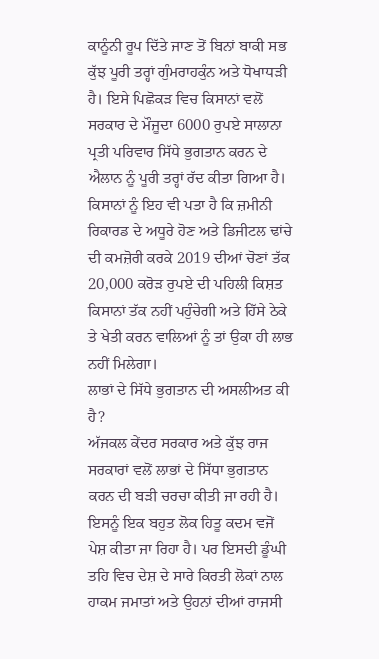ਕਾਨੂੰਨੀ ਰੂਪ ਦਿੱਤੇ ਜਾਣ ਤੋਂ ਬਿਨਾਂ ਬਾਕੀ ਸਭ ਕੁੱਝ ਪੂਰੀ ਤਰ੍ਹਾਂ ਗੁੰਮਰਾਹਕੁੰਨ ਅਤੇ ਧੋਖਾਧੜੀ ਹੈ। ਇਸੇ ਪਿਛੋਕੜ ਵਿਚ ਕਿਸਾਨਾਂ ਵਲੋਂ ਸਰਕਾਰ ਦੇ ਮੌਜੂਦਾ 6000 ਰੁਪਏ ਸਾਲਾਨਾ ਪ੍ਰਤੀ ਪਰਿਵਾਰ ਸਿੱਧੇ ਭੁਗਤਾਨ ਕਰਨ ਦੇ ਐਲਾਨ ਨੂੰ ਪੂਰੀ ਤਰ੍ਹਾਂ ਰੱਦ ਕੀਤਾ ਗਿਆ ਹੈ। ਕਿਸਾਨਾਂ ਨੂੰ ਇਹ ਵੀ ਪਤਾ ਹੈ ਕਿ ਜ਼ਮੀਨੀ ਰਿਕਾਰਡ ਦੇ ਅਧੂਰੇ ਹੋਣ ਅਤੇ ਡਿਜੀਟਲ ਢਾਂਚੇ ਦੀ ਕਮਜ਼ੋਰੀ ਕਰਕੇ 2019 ਦੀਆਂ ਚੋਣਾਂ ਤੱਕ 20,000 ਕਰੋੜ ਰੁਪਏ ਦੀ ਪਹਿਲੀ ਕਿਸ਼ਤ ਕਿਸਾਨਾਂ ਤੱਕ ਨਹੀਂ ਪਹੁੰਚੇਗੀ ਅਤੇ ਹਿੱਸੇ ਠੇਕੇ ਤੇ ਖੇਤੀ ਕਰਨ ਵਾਲਿਆਂ ਨੂੰ ਤਾਂ ਉਕਾ ਹੀ ਲਾਭ ਨਹੀਂ ਮਿਲੇਗਾ।
ਲਾਭਾਂ ਦੇ ਸਿੱਧੇ ਭੁਗਤਾਨ ਦੀ ਅਸਲੀਅਤ ਕੀ ਹੈ?
ਅੱਜਕਲ ਕੇਂਦਰ ਸਰਕਾਰ ਅਤੇ ਕੁੱਝ ਰਾਜ ਸਰਕਾਰਾਂ ਵਲੋਂ ਲਾਭਾਂ ਦੇ ਸਿੱਧਾ ਭੁਗਤਾਨ ਕਰਨ ਦੀ ਬੜੀ ਚਰਚਾ ਕੀਤੀ ਜਾ ਰਹੀ ਹੈ। ਇਸਨੂੰ ਇਕ ਬਹੁਤ ਲੋਕ ਹਿਤੂ ਕਦਮ ਵਜੋਂ ਪੇਸ਼ ਕੀਤਾ ਜਾ ਰਿਹਾ ਹੈ। ਪਰ ਇਸਦੀ ਡੂੰਘੀ ਤਹਿ ਵਿਚ ਦੇਸ਼ ਦੇ ਸਾਰੇ ਕਿਰਤੀ ਲੋਕਾਂ ਨਾਲ ਹਾਕਮ ਜਮਾਤਾਂ ਅਤੇ ਉਹਨਾਂ ਦੀਆਂ ਰਾਜਸੀ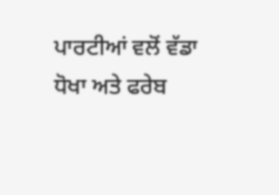ਪਾਰਟੀਆਂ ਵਲੋਂ ਵੱਡਾ ਧੋਖਾ ਅਤੇ ਫਰੇਬ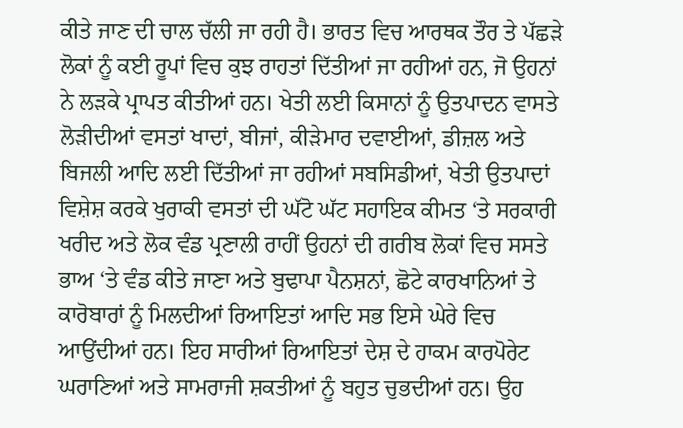ਕੀਤੇ ਜਾਣ ਦੀ ਚਾਲ ਚੱਲੀ ਜਾ ਰਹੀ ਹੈ। ਭਾਰਤ ਵਿਚ ਆਰਥਕ ਤੌਰ ਤੇ ਪੱਛੜੇ ਲੋਕਾਂ ਨੂੰ ਕਈ ਰੂਪਾਂ ਵਿਚ ਕੁਝ ਰਾਹਤਾਂ ਦਿੱਤੀਆਂ ਜਾ ਰਹੀਆਂ ਹਨ, ਜੋ ਉਹਨਾਂ ਨੇ ਲੜਕੇ ਪ੍ਰਾਪਤ ਕੀਤੀਆਂ ਹਨ। ਖੇਤੀ ਲਈ ਕਿਸਾਨਾਂ ਨੂੰ ਉਤਪਾਦਨ ਵਾਸਤੇ ਲੋੜੀਦੀਆਂ ਵਸਤਾਂ ਖਾਦਾਂ, ਬੀਜਾਂ, ਕੀੜੇਮਾਰ ਦਵਾਈਆਂ, ਡੀਜ਼ਲ ਅਤੇ ਬਿਜਲੀ ਆਦਿ ਲਈ ਦਿੱਤੀਆਂ ਜਾ ਰਹੀਆਂ ਸਬਸਿਡੀਆਂ, ਖੇਤੀ ਉਤਪਾਦਾਂ ਵਿਸ਼ੇਸ਼ ਕਰਕੇ ਖੁਰਾਕੀ ਵਸਤਾਂ ਦੀ ਘੱਟੋ ਘੱਟ ਸਹਾਇਕ ਕੀਮਤ ‘ਤੇ ਸਰਕਾਰੀ ਖਰੀਦ ਅਤੇ ਲੋਕ ਵੰਡ ਪ੍ਰਣਾਲੀ ਰਾਹੀਂ ਉਹਨਾਂ ਦੀ ਗਰੀਬ ਲੋਕਾਂ ਵਿਚ ਸਸਤੇ ਭਾਅ ‘ਤੇ ਵੰਡ ਕੀਤੇ ਜਾਣਾ ਅਤੇ ਬੁਢਾਪਾ ਪੈਨਸ਼ਨਾਂ, ਛੋਟੇ ਕਾਰਖਾਨਿਆਂ ਤੇ ਕਾਰੋਬਾਰਾਂ ਨੂੰ ਮਿਲਦੀਆਂ ਰਿਆਇਤਾਂ ਆਦਿ ਸਭ ਇਸੇ ਘੇਰੇ ਵਿਚ ਆਉਂਦੀਆਂ ਹਨ। ਇਹ ਸਾਰੀਆਂ ਰਿਆਇਤਾਂ ਦੇਸ਼ ਦੇ ਹਾਕਮ ਕਾਰਪੋਰੇਟ ਘਰਾਣਿਆਂ ਅਤੇ ਸਾਮਰਾਜੀ ਸ਼ਕਤੀਆਂ ਨੂੰ ਬਹੁਤ ਚੁਭਦੀਆਂ ਹਨ। ਉਹ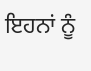ਇਹਨਾਂ ਨੂੰ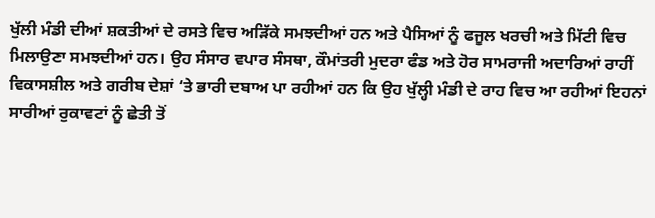ਖੁੱਲੀ ਮੰਡੀ ਦੀਆਂ ਸ਼ਕਤੀਆਂ ਦੇ ਰਸਤੇ ਵਿਚ ਅੜਿੱਕੇ ਸਮਝਦੀਆਂ ਹਨ ਅਤੇ ਪੈਸਿਆਂ ਨੂੰ ਫਜੂਲ ਖਰਚੀ ਅਤੇ ਮਿੱਟੀ ਵਿਚ ਮਿਲਾਉਣਾ ਸਮਝਦੀਆਂ ਹਨ। ਉਹ ਸੰਸਾਰ ਵਪਾਰ ਸੰਸਥਾ, ਕੌਮਾਂਤਰੀ ਮੁਦਰਾ ਫੰਡ ਅਤੇ ਹੋਰ ਸਾਮਰਾਜੀ ਅਦਾਰਿਆਂ ਰਾਹੀਂ ਵਿਕਾਸਸ਼ੀਲ ਅਤੇ ਗਰੀਬ ਦੇਸ਼ਾਂ ‘ਤੇ ਭਾਰੀ ਦਬਾਅ ਪਾ ਰਹੀਆਂ ਹਨ ਕਿ ਉਹ ਖੁੱਲ੍ਹੀ ਮੰਡੀ ਦੇ ਰਾਹ ਵਿਚ ਆ ਰਹੀਆਂ ਇਹਨਾਂ ਸਾਰੀਆਂ ਰੁਕਾਵਟਾਂ ਨੂੰ ਛੇਤੀ ਤੋਂ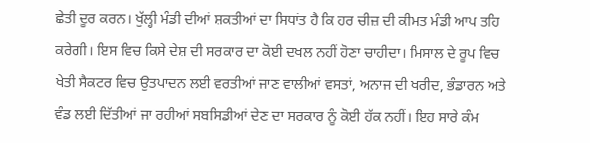ਛੇਤੀ ਦੂਰ ਕਰਨ। ਖੁੱਲ੍ਹੀ ਮੰਡੀ ਦੀਆਂ ਸ਼ਕਤੀਆਂ ਦਾ ਸਿਧਾਂਤ ਹੈ ਕਿ ਹਰ ਚੀਜ਼ ਦੀ ਕੀਮਤ ਮੰਡੀ ਆਪ ਤਹਿ ਕਰੇਗੀ। ਇਸ ਵਿਚ ਕਿਸੇ ਦੇਸ਼ ਦੀ ਸਰਕਾਰ ਦਾ ਕੋਈ ਦਖਲ ਨਹੀਂ ਹੋਣਾ ਚਾਹੀਦਾ। ਮਿਸਾਲ ਦੇ ਰੂਪ ਵਿਚ ਖੇਤੀ ਸੈਕਟਰ ਵਿਚ ਉਤਪਾਦਨ ਲਈ ਵਰਤੀਆਂ ਜਾਣ ਵਾਲੀਆਂ ਵਸਤਾਂ, ਅਨਾਜ ਦੀ ਖਰੀਦ, ਭੰਡਾਰਨ ਅਤੇ ਵੰਡ ਲਈ ਦਿੱਤੀਆਂ ਜਾ ਰਹੀਆਂ ਸਬਸਿਡੀਆਂ ਦੇਣ ਦਾ ਸਰਕਾਰ ਨੂੰ ਕੋਈ ਹੱਕ ਨਹੀਂ। ਇਹ ਸਾਰੇ ਕੰਮ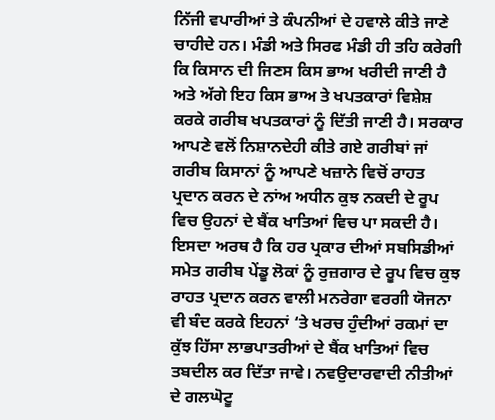ਨਿੱਜੀ ਵਪਾਰੀਆਂ ਤੇ ਕੰਪਨੀਆਂ ਦੇ ਹਵਾਲੇ ਕੀਤੇ ਜਾਣੇ ਚਾਹੀਦੇ ਹਨ। ਮੰਡੀ ਅਤੇ ਸਿਰਫ ਮੰਡੀ ਹੀ ਤਹਿ ਕਰੇਗੀ ਕਿ ਕਿਸਾਨ ਦੀ ਜਿਣਸ ਕਿਸ ਭਾਅ ਖਰੀਦੀ ਜਾਣੀ ਹੈ ਅਤੇ ਅੱਗੇ ਇਹ ਕਿਸ ਭਾਅ ਤੇ ਖਪਤਕਾਰਾਂ ਵਿਸ਼ੇਸ਼ ਕਰਕੇ ਗਰੀਬ ਖਪਤਕਾਰਾਂ ਨੂੰ ਦਿੱਤੀ ਜਾਣੀ ਹੈ। ਸਰਕਾਰ ਆਪਣੇ ਵਲੋਂ ਨਿਸ਼ਾਨਦੇਹੀ ਕੀਤੇ ਗਏ ਗਰੀਬਾਂ ਜਾਂ ਗਰੀਬ ਕਿਸਾਨਾਂ ਨੂੰ ਆਪਣੇ ਖਜ਼ਾਨੇ ਵਿਚੋਂ ਰਾਹਤ ਪ੍ਰਦਾਨ ਕਰਨ ਦੇ ਨਾਂਅ ਅਧੀਨ ਕੁਝ ਨਕਦੀ ਦੇ ਰੂਪ ਵਿਚ ਉਹਨਾਂ ਦੇ ਬੈਂਕ ਖਾਤਿਆਂ ਵਿਚ ਪਾ ਸਕਦੀ ਹੈ। ਇਸਦਾ ਅਰਥ ਹੈ ਕਿ ਹਰ ਪ੍ਰਕਾਰ ਦੀਆਂ ਸਬਸਿਡੀਆਂ ਸਮੇਤ ਗਰੀਬ ਪੇਂਡੂ ਲੋਕਾਂ ਨੂੰ ਰੁਜ਼ਗਾਰ ਦੇ ਰੂਪ ਵਿਚ ਕੁਝ ਰਾਹਤ ਪ੍ਰਦਾਨ ਕਰਨ ਵਾਲੀ ਮਨਰੇਗਾ ਵਰਗੀ ਯੋਜਨਾ ਵੀ ਬੰਦ ਕਰਕੇ ਇਹਨਾਂ ‘ਤੇ ਖਰਚ ਹੁੰਦੀਆਂ ਰਕਮਾਂ ਦਾ ਕੁੱਝ ਹਿੱਸਾ ਲਾਭਪਾਤਰੀਆਂ ਦੇ ਬੈਂਕ ਖਾਤਿਆਂ ਵਿਚ ਤਬਦੀਲ ਕਰ ਦਿੱਤਾ ਜਾਵੇ। ਨਵਉਦਾਰਵਾਦੀ ਨੀਤੀਆਂ ਦੇ ਗਲਘੋਟੂ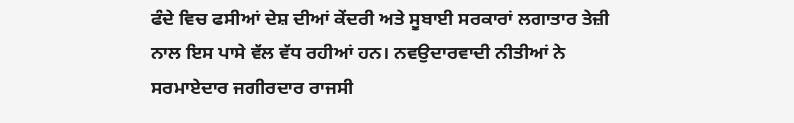ਫੰਦੇ ਵਿਚ ਫਸੀਆਂ ਦੇਸ਼ ਦੀਆਂ ਕੇਂਦਰੀ ਅਤੇ ਸੂਬਾਈ ਸਰਕਾਰਾਂ ਲਗਾਤਾਰ ਤੇਜ਼ੀ ਨਾਲ ਇਸ ਪਾਸੇ ਵੱਲ ਵੱਧ ਰਹੀਆਂ ਹਨ। ਨਵਉਦਾਰਵਾਦੀ ਨੀਤੀਆਂ ਨੇ ਸਰਮਾਏਦਾਰ ਜਗੀਰਦਾਰ ਰਾਜਸੀ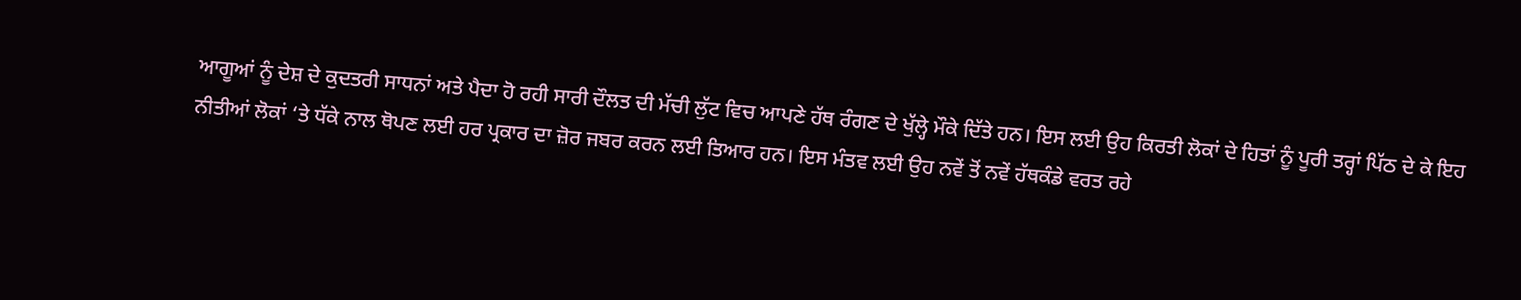ਆਗੂਆਂ ਨੂੰ ਦੇਸ਼ ਦੇ ਕੁਦਤਰੀ ਸਾਧਨਾਂ ਅਤੇ ਪੈਦਾ ਹੋ ਰਹੀ ਸਾਰੀ ਦੌਲਤ ਦੀ ਮੱਚੀ ਲੁੱਟ ਵਿਚ ਆਪਣੇ ਹੱਥ ਰੰਗਣ ਦੇ ਖੁੱਲ੍ਹੇ ਮੌਕੇ ਦਿੱਤੇ ਹਨ। ਇਸ ਲਈ ਉਹ ਕਿਰਤੀ ਲੋਕਾਂ ਦੇ ਹਿਤਾਂ ਨੂੰ ਪੂਰੀ ਤਰ੍ਹਾਂ ਪਿੱਠ ਦੇ ਕੇ ਇਹ ਨੀਤੀਆਂ ਲੋਕਾਂ ‘ਤੇ ਧੱਕੇ ਨਾਲ ਥੋਪਣ ਲਈ ਹਰ ਪ੍ਰਕਾਰ ਦਾ ਜ਼ੋਰ ਜਬਰ ਕਰਨ ਲਈ ਤਿਆਰ ਹਨ। ਇਸ ਮੰਤਵ ਲਈ ਉਹ ਨਵੇਂ ਤੋਂ ਨਵੇਂ ਹੱਥਕੰਡੇ ਵਰਤ ਰਹੇ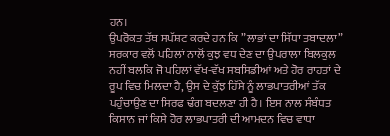ਹਨ।
ਉਪਰੋਕਤ ਤੱਥ ਸਪੱਸ਼ਟ ਕਰਦੇ ਹਨ ਕਿ ”ਲਾਭਾਂ ਦਾ ਸਿੱਧਾ ਤਬਾਦਲਾ” ਸਰਕਾਰ ਵਲੋਂ ਪਹਿਲਾਂ ਨਾਲੋਂ ਕੁਝ ਵਧ ਦੇਣ ਦਾ ਉਪਰਾਲਾ ਬਿਲਕੁਲ ਨਹੀਂ ਬਲਕਿ ਜੋ ਪਹਿਲਾਂ ਵੱਖ-ਵੱਖ ਸਬਸਿਡੀਆਂ ਅਤੇ ਹੋਰ ਰਾਹਤਾਂ ਦੇ ਰੂਪ ਵਿਚ ਮਿਲਦਾ ਹੈ, ਉਸ ਦੇ ਕੁੱਝ ਹਿੱਸੇ ਨੂੰ ਲਾਭਪਾਤਰੀਆਂ ਤੱਕ ਪਹੁੰਚਾਉਣ ਦਾ ਸਿਰਫ ਢੰਗ ਬਦਲਣਾ ਹੀ ਹੈ। ਇਸ ਨਾਲ ਸੰਬੰਧਤ ਕਿਸਾਨ ਜਾਂ ਕਿਸੇ ਹੋਰ ਲਾਭਪਾਤਰੀ ਦੀ ਆਮਦਨ ਵਿਚ ਵਾਧਾ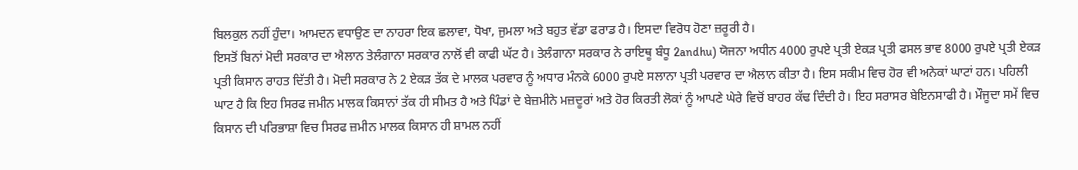ਬਿਲਕੁਲ ਨਹੀਂ ਹੁੰਦਾ। ਆਮਦਨ ਵਧਾਉਣ ਦਾ ਨਾਹਰਾ ਇਕ ਛਲਾਵਾ, ਧੋਖਾ, ਜੁਮਲਾ ਅਤੇ ਬਹੁਤ ਵੱਡਾ ਫਰਾਡ ਹੈ। ਇਸਦਾ ਵਿਰੋਧ ਹੋਣਾ ਜ਼ਰੂਰੀ ਹੈ।
ਇਸਤੋਂ ਬਿਨਾਂ ਮੋਦੀ ਸਰਕਾਰ ਦਾ ਐਲਾਨ ਤੇਲੰਗਾਨਾ ਸਰਕਾਰ ਨਾਲੋਂ ਵੀ ਕਾਫੀ ਘੱਟ ਹੈ। ਤੇਲੰਗਾਨਾ ਸਰਕਾਰ ਨੇ ਰਾਇਥੂ ਬੰਧੂ 2andhu) ਯੋਜਨਾ ਅਧੀਨ 4000 ਰੁਪਏ ਪ੍ਰਤੀ ਏਕੜ ਪ੍ਰਤੀ ਫਸਲ ਭਾਵ 8000 ਰੁਪਏ ਪ੍ਰਤੀ ਏਕੜ ਪ੍ਰਤੀ ਕਿਸਾਨ ਰਾਹਤ ਦਿੱਤੀ ਹੈ। ਮੋਦੀ ਸਰਕਾਰ ਨੇ 2 ਏਕੜ ਤੱਕ ਦੇ ਮਾਲਕ ਪਰਵਾਰ ਨੂੰ ਅਧਾਰ ਮੰਨਕੇ 6000 ਰੁਪਏ ਸਲਾਨਾ ਪ੍ਰਤੀ ਪਰਵਾਰ ਦਾ ਐਲਾਨ ਕੀਤਾ ਹੈ। ਇਸ ਸਕੀਮ ਵਿਚ ਹੋਰ ਵੀ ਅਨੇਕਾਂ ਘਾਟਾਂ ਹਨ। ਪਹਿਲੀ ਘਾਟ ਹੈ ਕਿ ਇਹ ਸਿਰਫ ਜਮੀਨ ਮਾਲਕ ਕਿਸਾਨਾਂ ਤੱਕ ਹੀ ਸੀਮਤ ਹੈ ਅਤੇ ਪਿੰਡਾਂ ਦੇ ਬੇਜ਼ਮੀਨੇ ਮਜ਼ਦੂਰਾਂ ਅਤੇ ਹੋਰ ਕਿਰਤੀ ਲੋਕਾਂ ਨੂੰ ਆਪਣੇ ਘੇਰੇ ਵਿਚੋਂ ਬਾਹਰ ਕੱਢ ਦਿੰਦੀ ਹੈ। ਇਹ ਸਰਾਸਰ ਬੇਇਨਸਾਫੀ ਹੈ। ਮੌਜੂਦਾ ਸਮੇਂ ਵਿਚ ਕਿਸਾਨ ਦੀ ਪਰਿਭਾਸ਼ਾ ਵਿਚ ਸਿਰਫ ਜ਼ਮੀਨ ਮਾਲਕ ਕਿਸਾਨ ਹੀ ਸ਼ਾਮਲ ਨਹੀਂ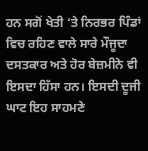ਹਨ ਸਗੋਂ ਖੇਤੀ ‘ਤੇ ਨਿਰਭਰ ਪਿੰਡਾਂ ਵਿਚ ਰਹਿਣ ਵਾਲੇ ਸਾਰੇ ਮੌਜੂਦਾ ਦਸਤਕਾਰ ਅਤੇ ਹੋਰ ਬੇਜ਼ਮੀਨੇ ਵੀ ਇਸਦਾ ਹਿੱਸਾ ਹਨ। ਇਸਦੀ ਦੂਜੀ ਘਾਟ ਇਹ ਸਾਹਮਣੇ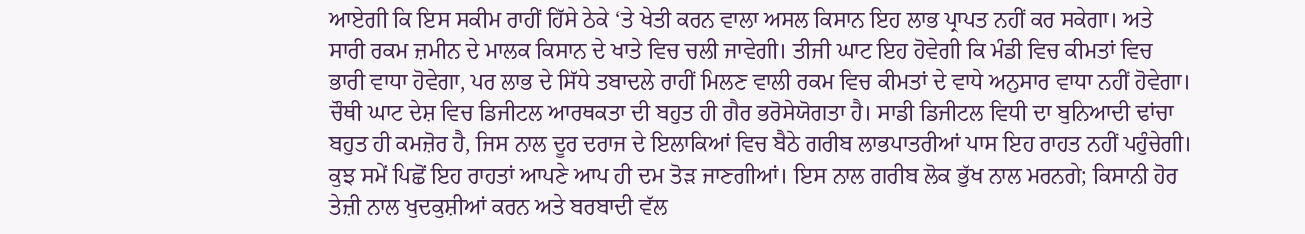ਆਏਗੀ ਕਿ ਇਸ ਸਕੀਮ ਰਾਹੀਂ ਹਿੱਸੇ ਠੇਕੇ ‘ਤੇ ਖੇਤੀ ਕਰਨ ਵਾਲਾ ਅਸਲ ਕਿਸਾਨ ਇਹ ਲਾਭ ਪ੍ਰਾਪਤ ਨਹੀਂ ਕਰ ਸਕੇਗਾ। ਅਤੇ ਸਾਰੀ ਰਕਮ ਜ਼ਮੀਨ ਦੇ ਮਾਲਕ ਕਿਸਾਨ ਦੇ ਖਾਤੇ ਵਿਚ ਚਲੀ ਜਾਵੇਗੀ। ਤੀਜੀ ਘਾਟ ਇਹ ਹੋਵੇਗੀ ਕਿ ਮੰਡੀ ਵਿਚ ਕੀਮਤਾਂ ਵਿਚ ਭਾਰੀ ਵਾਧਾ ਹੋਵੇਗਾ, ਪਰ ਲਾਭ ਦੇ ਸਿੱਧੇ ਤਬਾਦਲੇ ਰਾਹੀਂ ਮਿਲਣ ਵਾਲੀ ਰਕਮ ਵਿਚ ਕੀਮਤਾਂ ਦੇ ਵਾਧੇ ਅਨੁਸਾਰ ਵਾਧਾ ਨਹੀਂ ਹੋਵੇਗਾ। ਚੌਥੀ ਘਾਟ ਦੇਸ਼ ਵਿਚ ਡਿਜੀਟਲ ਆਰਥਕਤਾ ਦੀ ਬਹੁਤ ਹੀ ਗੈਰ ਭਰੋਸੇਯੋਗਤਾ ਹੈ। ਸਾਡੀ ਡਿਜੀਟਲ ਵਿਧੀ ਦਾ ਬੁਨਿਆਦੀ ਢਾਂਚਾ ਬਹੁਤ ਹੀ ਕਮਜ਼ੋਰ ਹੈ, ਜਿਸ ਨਾਲ ਦੂਰ ਦਰਾਜ ਦੇ ਇਲਾਕਿਆਂ ਵਿਚ ਬੈਠੇ ਗਰੀਬ ਲਾਭਪਾਤਰੀਆਂ ਪਾਸ ਇਹ ਰਾਹਤ ਨਹੀਂ ਪਹੁੰਚੇਗੀ। ਕੁਝ ਸਮੇਂ ਪਿਛੋਂ ਇਹ ਰਾਹਤਾਂ ਆਪਣੇ ਆਪ ਹੀ ਦਮ ਤੋੜ ਜਾਣਗੀਆਂ। ਇਸ ਨਾਲ ਗਰੀਬ ਲੋਕ ਭੁੱਖ ਨਾਲ ਮਰਨਗੇ; ਕਿਸਾਨੀ ਹੋਰ ਤੇਜ਼ੀ ਨਾਲ ਖੁਦਕੁਸ਼ੀਆਂ ਕਰਨ ਅਤੇ ਬਰਬਾਦੀ ਵੱਲ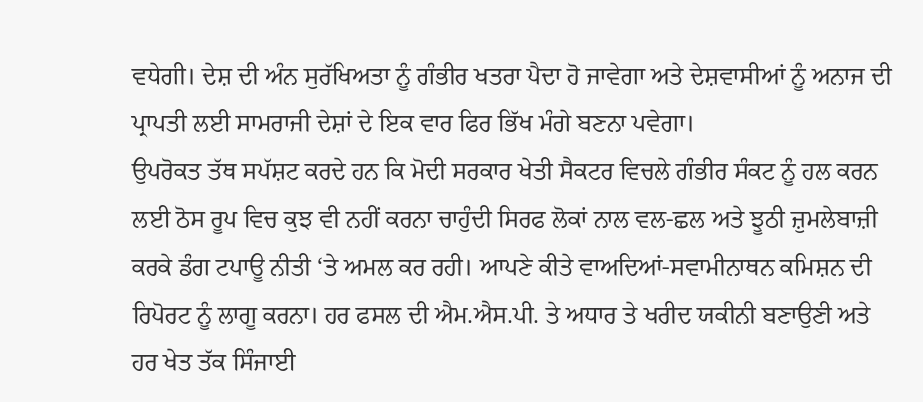ਵਧੇਗੀ। ਦੇਸ਼ ਦੀ ਅੰਨ ਸੁਰੱਖਿਅਤਾ ਨੂੰ ਗੰਭੀਰ ਖਤਰਾ ਪੈਦਾ ਹੋ ਜਾਵੇਗਾ ਅਤੇ ਦੇਸ਼ਵਾਸੀਆਂ ਨੂੰ ਅਨਾਜ ਦੀ ਪ੍ਰਾਪਤੀ ਲਈ ਸਾਮਰਾਜੀ ਦੇਸ਼ਾਂ ਦੇ ਇਕ ਵਾਰ ਫਿਰ ਭਿੱਖ ਮੰਗੇ ਬਣਨਾ ਪਵੇਗਾ।
ਉਪਰੋਕਤ ਤੱਥ ਸਪੱਸ਼ਟ ਕਰਦੇ ਹਨ ਕਿ ਮੋਦੀ ਸਰਕਾਰ ਖੇਤੀ ਸੈਕਟਰ ਵਿਚਲੇ ਗੰਭੀਰ ਸੰਕਟ ਨੂੰ ਹਲ ਕਰਨ ਲਈ ਠੋਸ ਰੂਪ ਵਿਚ ਕੁਝ ਵੀ ਨਹੀਂ ਕਰਨਾ ਚਾਹੁੰਦੀ ਸਿਰਫ ਲੋਕਾਂ ਨਾਲ ਵਲ-ਛਲ ਅਤੇ ਝੂਠੀ ਜ਼ੁਮਲੇਬਾਜ਼ੀ ਕਰਕੇ ਡੰਗ ਟਪਾਊ ਨੀਤੀ ‘ਤੇ ਅਮਲ ਕਰ ਰਹੀ। ਆਪਣੇ ਕੀਤੇ ਵਾਅਦਿਆਂ-ਸਵਾਮੀਨਾਥਨ ਕਮਿਸ਼ਨ ਦੀ ਰਿਪੋਰਟ ਨੂੰ ਲਾਗੂ ਕਰਨਾ। ਹਰ ਫਸਲ ਦੀ ਐਮ.ਐਸ.ਪੀ. ਤੇ ਅਧਾਰ ਤੇ ਖਰੀਦ ਯਕੀਨੀ ਬਣਾਉਣੀ ਅਤੇ ਹਰ ਖੇਤ ਤੱਕ ਸਿੰਜਾਈ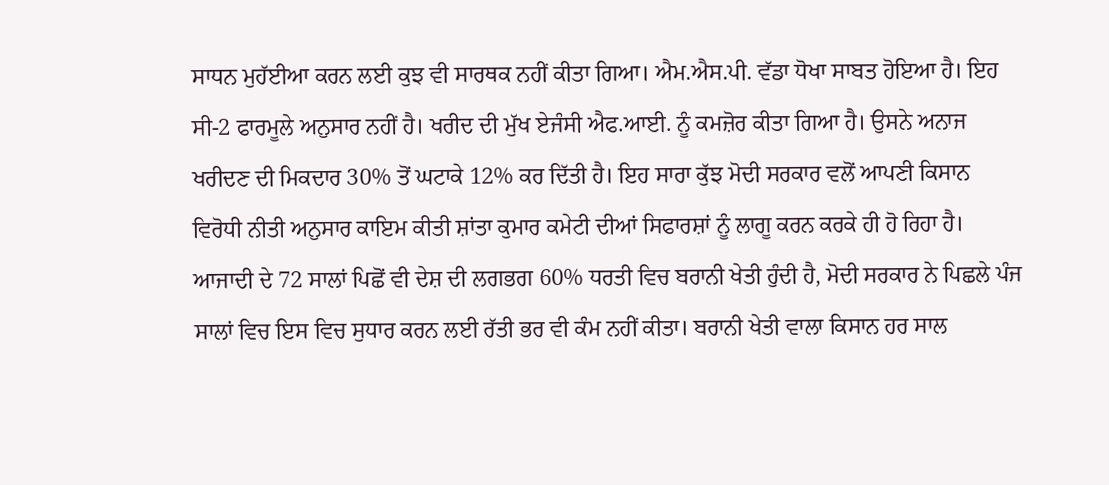ਸਾਧਨ ਮੁਹੱਈਆ ਕਰਨ ਲਈ ਕੁਝ ਵੀ ਸਾਰਥਕ ਨਹੀਂ ਕੀਤਾ ਗਿਆ। ਐਮ.ਐਸ.ਪੀ. ਵੱਡਾ ਧੋਖਾ ਸਾਬਤ ਹੋਇਆ ਹੈ। ਇਹ ਸੀ-2 ਫਾਰਮੂਲੇ ਅਨੁਸਾਰ ਨਹੀਂ ਹੈ। ਖਰੀਦ ਦੀ ਮੁੱਖ ਏਜੰਸੀ ਐਫ.ਆਈ. ਨੂੰ ਕਮਜ਼ੋਰ ਕੀਤਾ ਗਿਆ ਹੈ। ਉਸਨੇ ਅਨਾਜ ਖਰੀਦਣ ਦੀ ਮਿਕਦਾਰ 30% ਤੋਂ ਘਟਾਕੇ 12% ਕਰ ਦਿੱਤੀ ਹੈ। ਇਹ ਸਾਰਾ ਕੁੱਝ ਮੋਦੀ ਸਰਕਾਰ ਵਲੋਂ ਆਪਣੀ ਕਿਸਾਨ ਵਿਰੋਧੀ ਨੀਤੀ ਅਨੁਸਾਰ ਕਾਇਮ ਕੀਤੀ ਸ਼ਾਂਤਾ ਕੁਮਾਰ ਕਮੇਟੀ ਦੀਆਂ ਸਿਫਾਰਸ਼ਾਂ ਨੂੰ ਲਾਗੂ ਕਰਨ ਕਰਕੇ ਹੀ ਹੋ ਰਿਹਾ ਹੈ। ਆਜਾਦੀ ਦੇ 72 ਸਾਲਾਂ ਪਿਛੋਂ ਵੀ ਦੇਸ਼ ਦੀ ਲਗਭਗ 60% ਧਰਤੀ ਵਿਚ ਬਰਾਨੀ ਖੇਤੀ ਹੁੰਦੀ ਹੈ, ਮੋਦੀ ਸਰਕਾਰ ਨੇ ਪਿਛਲੇ ਪੰਜ ਸਾਲਾਂ ਵਿਚ ਇਸ ਵਿਚ ਸੁਧਾਰ ਕਰਨ ਲਈ ਰੱਤੀ ਭਰ ਵੀ ਕੰਮ ਨਹੀਂ ਕੀਤਾ। ਬਰਾਨੀ ਖੇਤੀ ਵਾਲਾ ਕਿਸਾਨ ਹਰ ਸਾਲ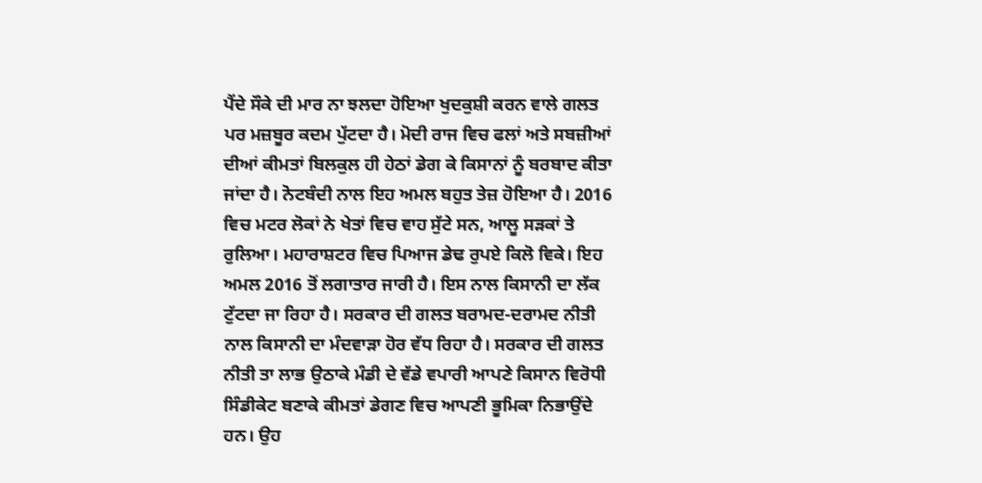ਪੈਂਦੇ ਸੌਕੇ ਦੀ ਮਾਰ ਨਾ ਝਲਦਾ ਹੋਇਆ ਖੁਦਕੁਸ਼ੀ ਕਰਨ ਵਾਲੇ ਗਲਤ ਪਰ ਮਜ਼ਬੂਰ ਕਦਮ ਪੁੱਟਦਾ ਹੈ। ਮੋਦੀ ਰਾਜ ਵਿਚ ਫਲਾਂ ਅਤੇ ਸਬਜ਼ੀਆਂ ਦੀਆਂ ਕੀਮਤਾਂ ਬਿਲਕੁਲ ਹੀ ਹੇਠਾਂ ਡੇਗ ਕੇ ਕਿਸਾਨਾਂ ਨੂੰ ਬਰਬਾਦ ਕੀਤਾ ਜਾਂਦਾ ਹੈ। ਨੋਟਬੰਦੀ ਨਾਲ ਇਹ ਅਮਲ ਬਹੁਤ ਤੇਜ਼ ਹੋਇਆ ਹੈ। 2016 ਵਿਚ ਮਟਰ ਲੋਕਾਂ ਨੇ ਖੇਤਾਂ ਵਿਚ ਵਾਹ ਸੁੱਟੇ ਸਨ, ਆਲੂ ਸੜਕਾਂ ਤੇ ਰੁਲਿਆ। ਮਹਾਰਾਸ਼ਟਰ ਵਿਚ ਪਿਆਜ ਡੇਢ ਰੁਪਏ ਕਿਲੋ ਵਿਕੇ। ਇਹ ਅਮਲ 2016 ਤੋਂ ਲਗਾਤਾਰ ਜਾਰੀ ਹੈ। ਇਸ ਨਾਲ ਕਿਸਾਨੀ ਦਾ ਲੱਕ ਟੁੱਟਦਾ ਜਾ ਰਿਹਾ ਹੈ। ਸਰਕਾਰ ਦੀ ਗਲਤ ਬਰਾਮਦ-ਦਰਾਮਦ ਨੀਤੀ ਨਾਲ ਕਿਸਾਨੀ ਦਾ ਮੰਦਵਾੜਾ ਹੋਰ ਵੱਧ ਰਿਹਾ ਹੈ। ਸਰਕਾਰ ਦੀ ਗਲਤ ਨੀਤੀ ਤਾ ਲਾਭ ਉਠਾਕੇ ਮੰਡੀ ਦੇ ਵੱਡੇ ਵਪਾਰੀ ਆਪਣੇ ਕਿਸਾਨ ਵਿਰੋਧੀ ਸਿੰਡੀਕੇਟ ਬਣਾਕੇ ਕੀਮਤਾਂ ਡੇਗਣ ਵਿਚ ਆਪਣੀ ਭੂਮਿਕਾ ਨਿਭਾਉਂਦੇ ਹਨ। ਉਹ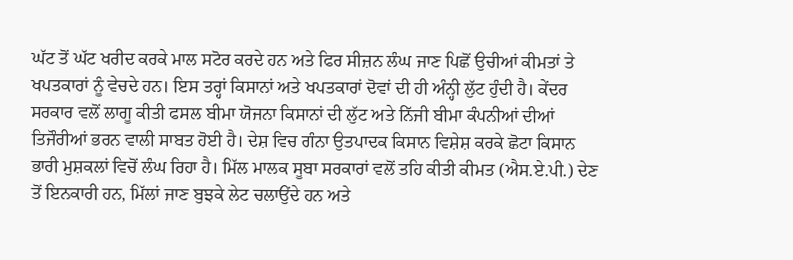ਘੱਟ ਤੋਂ ਘੱਟ ਖਰੀਦ ਕਰਕੇ ਮਾਲ ਸਟੋਰ ਕਰਦੇ ਹਨ ਅਤੇ ਫਿਰ ਸੀਜ਼ਨ ਲੰਘ ਜਾਣ ਪਿਛੋਂ ਉਚੀਆਂ ਕੀਮਤਾਂ ਤੇ ਖਪਤਕਾਰਾਂ ਨੂੰ ਵੇਚਦੇ ਹਨ। ਇਸ ਤਰ੍ਹਾਂ ਕਿਸਾਨਾਂ ਅਤੇ ਖਪਤਕਾਰਾਂ ਦੋਵਾਂ ਦੀ ਹੀ ਅੰਨ੍ਹੀ ਲੁੱਟ ਹੁੰਦੀ ਹੈ। ਕੇਂਦਰ ਸਰਕਾਰ ਵਲੋਂ ਲਾਗੂ ਕੀਤੀ ਫਸਲ ਬੀਮਾ ਯੋਜਨਾ ਕਿਸਾਨਾਂ ਦੀ ਲੁੱਟ ਅਤੇ ਨਿੱਜੀ ਬੀਮਾ ਕੰਪਨੀਆਂ ਦੀਆਂ ਤਿਜੌਰੀਆਂ ਭਰਨ ਵਾਲੀ ਸਾਬਤ ਹੋਈ ਹੈ। ਦੇਸ਼ ਵਿਚ ਗੰਨਾ ਉਤਪਾਦਕ ਕਿਸਾਨ ਵਿਸ਼ੇਸ਼ ਕਰਕੇ ਛੋਟਾ ਕਿਸਾਨ ਭਾਰੀ ਮੁਸ਼ਕਲਾਂ ਵਿਚੋਂ ਲੰਘ ਰਿਹਾ ਹੈ। ਮਿੱਲ ਮਾਲਕ ਸੂਬਾ ਸਰਕਾਰਾਂ ਵਲੋਂ ਤਹਿ ਕੀਤੀ ਕੀਮਤ (ਐਸ.ਏ.ਪੀ.) ਦੇਣ ਤੋਂ ਇਨਕਾਰੀ ਹਨ, ਮਿੱਲਾਂ ਜਾਣ ਬੁਝਕੇ ਲੇਟ ਚਲਾਉਂਦੇ ਹਨ ਅਤੇ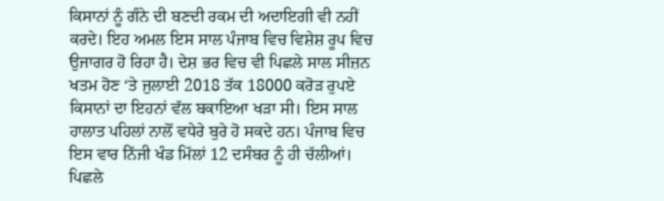ਕਿਸਾਨਾਂ ਨੂੰ ਗੰਨੇ ਦੀ ਬਣਦੀ ਰਕਮ ਦੀ ਅਦਾਇਗੀ ਵੀ ਨਹੀਂ ਕਰਦੇ। ਇਹ ਅਮਲ ਇਸ ਸਾਲ ਪੰਜਾਬ ਵਿਚ ਵਿਸ਼ੇਸ਼ ਰੂਪ ਵਿਚ ਉਜਾਗਰ ਹੋ ਰਿਹਾ ਹੈ। ਦੇਸ਼ ਭਰ ਵਿਚ ਵੀ ਪਿਛਲੇ ਸਾਲ ਸੀਜ਼ਨ ਖਤਮ ਹੋਣ ‘ਤੇ ਜੁਲਾਈ 2018 ਤੱਕ 18000 ਕਰੋੜ ਰੁਪਏ ਕਿਸਾਨਾਂ ਦਾ ਇਹਨਾਂ ਵੱਲ ਬਕਾਇਆ ਖੜਾ ਸੀ। ਇਸ ਸਾਲ ਹਾਲਾਤ ਪਹਿਲਾਂ ਨਾਲੋਂ ਵਧੇਰੇ ਬੁਰੇ ਹੋ ਸਕਦੇ ਹਨ। ਪੰਜਾਬ ਵਿਚ ਇਸ ਵਾਰ ਨਿੱਜੀ ਖੰਡ ਮਿੱਲਾਂ 12 ਦਸੰਬਰ ਨੂੰ ਹੀ ਚੱਲੀਆਂ। ਪਿਛਲੇ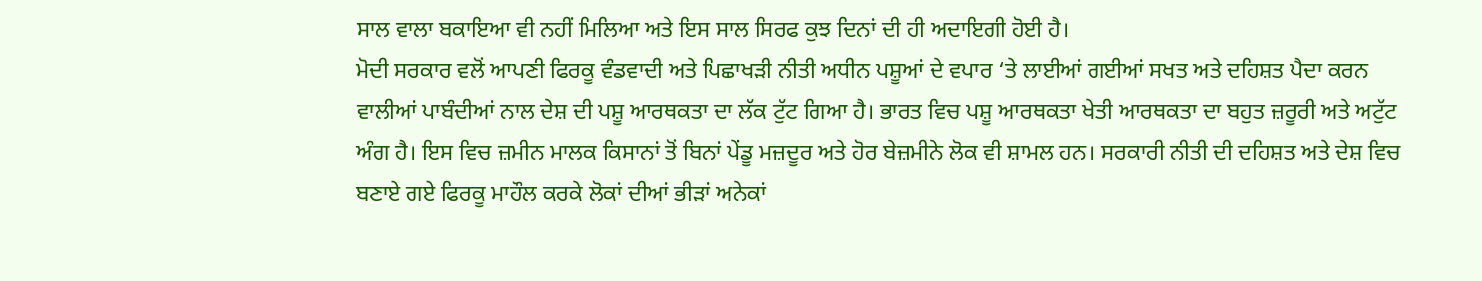ਸਾਲ ਵਾਲਾ ਬਕਾਇਆ ਵੀ ਨਹੀਂ ਮਿਲਿਆ ਅਤੇ ਇਸ ਸਾਲ ਸਿਰਫ ਕੁਝ ਦਿਨਾਂ ਦੀ ਹੀ ਅਦਾਇਗੀ ਹੋਈ ਹੈ।
ਮੋਦੀ ਸਰਕਾਰ ਵਲੋਂ ਆਪਣੀ ਫਿਰਕੂ ਵੰਡਵਾਦੀ ਅਤੇ ਪਿਛਾਖੜੀ ਨੀਤੀ ਅਧੀਨ ਪਸ਼ੂਆਂ ਦੇ ਵਪਾਰ ‘ਤੇ ਲਾਈਆਂ ਗਈਆਂ ਸਖਤ ਅਤੇ ਦਹਿਸ਼ਤ ਪੈਦਾ ਕਰਨ ਵਾਲੀਆਂ ਪਾਬੰਦੀਆਂ ਨਾਲ ਦੇਸ਼ ਦੀ ਪਸ਼ੂ ਆਰਥਕਤਾ ਦਾ ਲੱਕ ਟੁੱਟ ਗਿਆ ਹੈ। ਭਾਰਤ ਵਿਚ ਪਸ਼ੂ ਆਰਥਕਤਾ ਖੇਤੀ ਆਰਥਕਤਾ ਦਾ ਬਹੁਤ ਜ਼ਰੂਰੀ ਅਤੇ ਅਟੁੱਟ ਅੰਗ ਹੈ। ਇਸ ਵਿਚ ਜ਼ਮੀਨ ਮਾਲਕ ਕਿਸਾਨਾਂ ਤੋਂ ਬਿਨਾਂ ਪੇਂਡੂ ਮਜ਼ਦੂਰ ਅਤੇ ਹੋਰ ਬੇਜ਼ਮੀਨੇ ਲੋਕ ਵੀ ਸ਼ਾਮਲ ਹਨ। ਸਰਕਾਰੀ ਨੀਤੀ ਦੀ ਦਹਿਸ਼ਤ ਅਤੇ ਦੇਸ਼ ਵਿਚ ਬਣਾਏ ਗਏ ਫਿਰਕੂ ਮਾਹੌਲ ਕਰਕੇ ਲੋਕਾਂ ਦੀਆਂ ਭੀੜਾਂ ਅਨੇਕਾਂ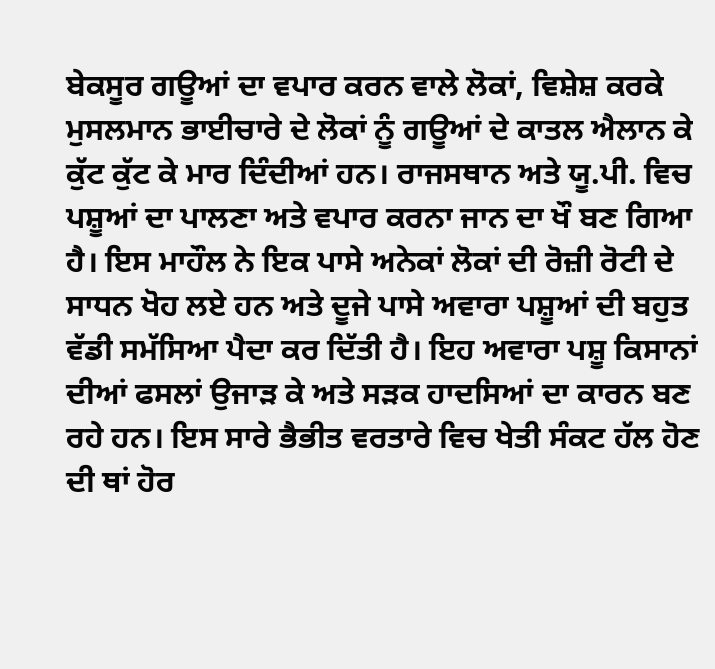ਬੇਕਸੂਰ ਗਊਆਂ ਦਾ ਵਪਾਰ ਕਰਨ ਵਾਲੇ ਲੋਕਾਂ, ਵਿਸ਼ੇਸ਼ ਕਰਕੇ ਮੁਸਲਮਾਨ ਭਾਈਚਾਰੇ ਦੇ ਲੋਕਾਂ ਨੂੰ ਗਊਆਂ ਦੇ ਕਾਤਲ ਐਲਾਨ ਕੇ ਕੁੱਟ ਕੁੱਟ ਕੇ ਮਾਰ ਦਿੰਦੀਆਂ ਹਨ। ਰਾਜਸਥਾਨ ਅਤੇ ਯੂ.ਪੀ. ਵਿਚ ਪਸ਼ੂਆਂ ਦਾ ਪਾਲਣਾ ਅਤੇ ਵਪਾਰ ਕਰਨਾ ਜਾਨ ਦਾ ਖੌ ਬਣ ਗਿਆ ਹੈ। ਇਸ ਮਾਹੌਲ ਨੇ ਇਕ ਪਾਸੇ ਅਨੇਕਾਂ ਲੋਕਾਂ ਦੀ ਰੋਜ਼ੀ ਰੋਟੀ ਦੇ ਸਾਧਨ ਖੋਹ ਲਏ ਹਨ ਅਤੇ ਦੂਜੇ ਪਾਸੇ ਅਵਾਰਾ ਪਸ਼ੂਆਂ ਦੀ ਬਹੁਤ ਵੱਡੀ ਸਮੱਸਿਆ ਪੈਦਾ ਕਰ ਦਿੱਤੀ ਹੈ। ਇਹ ਅਵਾਰਾ ਪਸ਼ੂ ਕਿਸਾਨਾਂ ਦੀਆਂ ਫਸਲਾਂ ਉਜਾੜ ਕੇ ਅਤੇ ਸੜਕ ਹਾਦਸਿਆਂ ਦਾ ਕਾਰਨ ਬਣ ਰਹੇ ਹਨ। ਇਸ ਸਾਰੇ ਭੈਭੀਤ ਵਰਤਾਰੇ ਵਿਚ ਖੇਤੀ ਸੰਕਟ ਹੱਲ ਹੋਣ ਦੀ ਥਾਂ ਹੋਰ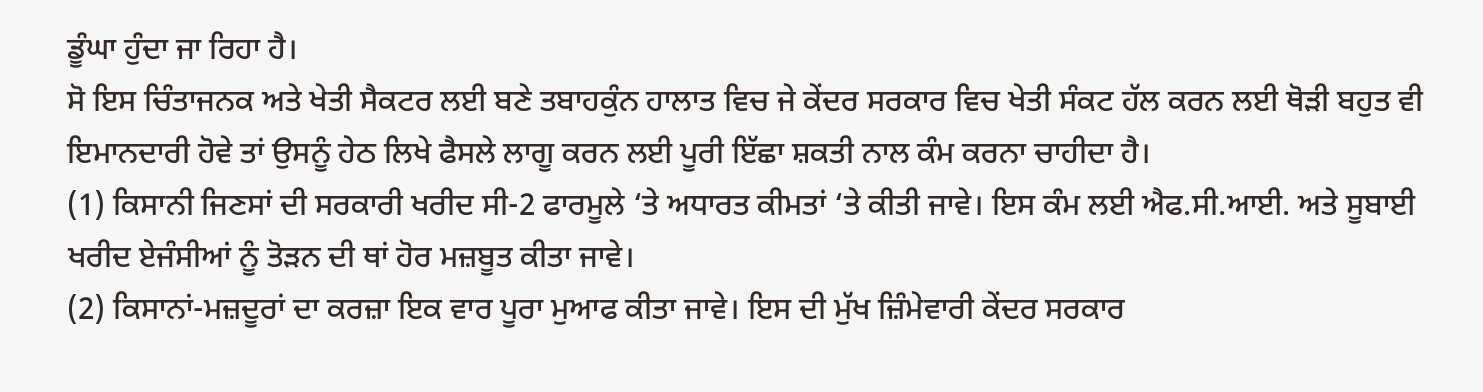ਡੂੰਘਾ ਹੁੰਦਾ ਜਾ ਰਿਹਾ ਹੈ।
ਸੋ ਇਸ ਚਿੰਤਾਜਨਕ ਅਤੇ ਖੇਤੀ ਸੈਕਟਰ ਲਈ ਬਣੇ ਤਬਾਹਕੁੰਨ ਹਾਲਾਤ ਵਿਚ ਜੇ ਕੇਂਦਰ ਸਰਕਾਰ ਵਿਚ ਖੇਤੀ ਸੰਕਟ ਹੱਲ ਕਰਨ ਲਈ ਥੋੜੀ ਬਹੁਤ ਵੀ ਇਮਾਨਦਾਰੀ ਹੋਵੇ ਤਾਂ ਉਸਨੂੰ ਹੇਠ ਲਿਖੇ ਫੈਸਲੇ ਲਾਗੂ ਕਰਨ ਲਈ ਪੂਰੀ ਇੱਛਾ ਸ਼ਕਤੀ ਨਾਲ ਕੰਮ ਕਰਨਾ ਚਾਹੀਦਾ ਹੈ।
(1) ਕਿਸਾਨੀ ਜਿਣਸਾਂ ਦੀ ਸਰਕਾਰੀ ਖਰੀਦ ਸੀ-2 ਫਾਰਮੂਲੇ ‘ਤੇ ਅਧਾਰਤ ਕੀਮਤਾਂ ‘ਤੇ ਕੀਤੀ ਜਾਵੇ। ਇਸ ਕੰਮ ਲਈ ਐਫ.ਸੀ.ਆਈ. ਅਤੇ ਸੂਬਾਈ ਖਰੀਦ ਏਜੰਸੀਆਂ ਨੂੰ ਤੋੜਨ ਦੀ ਥਾਂ ਹੋਰ ਮਜ਼ਬੂਤ ਕੀਤਾ ਜਾਵੇ।
(2) ਕਿਸਾਨਾਂ-ਮਜ਼ਦੂਰਾਂ ਦਾ ਕਰਜ਼ਾ ਇਕ ਵਾਰ ਪੂਰਾ ਮੁਆਫ ਕੀਤਾ ਜਾਵੇ। ਇਸ ਦੀ ਮੁੱਖ ਜ਼ਿੰਮੇਵਾਰੀ ਕੇਂਦਰ ਸਰਕਾਰ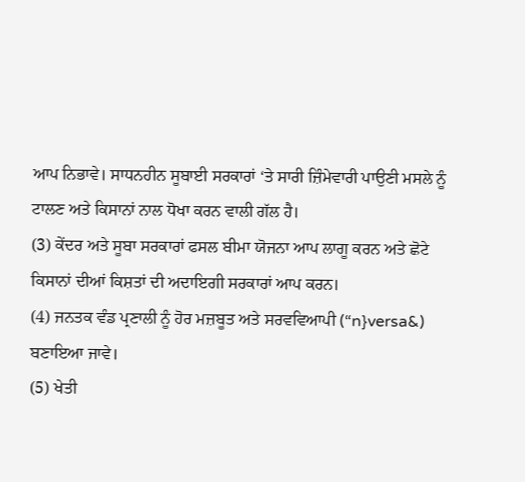ਆਪ ਨਿਭਾਵੇ। ਸਾਧਨਹੀਨ ਸੂਬਾਈ ਸਰਕਾਰਾਂ ‘ਤੇ ਸਾਰੀ ਜ਼ਿੰਮੇਵਾਰੀ ਪਾਉਣੀ ਮਸਲੇ ਨੂੰ ਟਾਲਣ ਅਤੇ ਕਿਸਾਨਾਂ ਨਾਲ ਧੋਖਾ ਕਰਨ ਵਾਲੀ ਗੱਲ ਹੈ।
(3) ਕੇਂਦਰ ਅਤੇ ਸੂਬਾ ਸਰਕਾਰਾਂ ਫਸਲ ਬੀਮਾ ਯੋਜਨਾ ਆਪ ਲਾਗੂ ਕਰਨ ਅਤੇ ਛੋਟੇ ਕਿਸਾਨਾਂ ਦੀਆਂ ਕਿਸ਼ਤਾਂ ਦੀ ਅਦਾਇਗੀ ਸਰਕਾਰਾਂ ਆਪ ਕਰਨ।
(4) ਜਨਤਕ ਵੰਡ ਪ੍ਰਣਾਲੀ ਨੂੰ ਹੋਰ ਮਜ਼ਬੂਤ ਅਤੇ ਸਰਵਵਿਆਪੀ (“n}versa&) ਬਣਾਇਆ ਜਾਵੇ।
(5) ਖੇਤੀ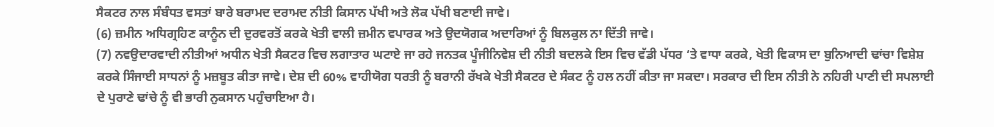ਸੈਕਟਰ ਨਾਲ ਸੰਬੰਧਤ ਵਸਤਾਂ ਬਾਰੇ ਬਰਾਮਦ ਦਰਾਮਦ ਨੀਤੀ ਕਿਸਾਨ ਪੱਖੀ ਅਤੇ ਲੋਕ ਪੱਖੀ ਬਣਾਈ ਜਾਵੇ।
(6) ਜ਼ਮੀਨ ਅਧਿਗ੍ਰਹਿਣ ਕਾਨੂੰਨ ਦੀ ਦੁਰਵਰਤੋਂ ਕਰਕੇ ਖੇਤੀ ਵਾਲੀ ਜ਼ਮੀਨ ਵਪਾਰਕ ਅਤੇ ਉਦਯੋਗਕ ਅਦਾਰਿਆਂ ਨੂੰ ਬਿਲਕੁਲ ਨਾ ਦਿੱਤੀ ਜਾਵੇ।
(7) ਨਵਉਦਾਰਵਾਦੀ ਨੀਤੀਆਂ ਅਧੀਨ ਖੇਤੀ ਸੈਕਟਰ ਵਿਚ ਲਗਾਤਾਰ ਘਟਾਏ ਜਾ ਰਹੇ ਜਨਤਕ ਪੂੰਜੀਨਿਵੇਸ਼ ਦੀ ਨੀਤੀ ਬਦਲਕੇ ਇਸ ਵਿਚ ਵੱਡੀ ਪੱਧਰ ‘ਤੇ ਵਾਧਾ ਕਰਕੇ, ਖੇਤੀ ਵਿਕਾਸ ਦਾ ਬੁਨਿਆਦੀ ਢਾਂਚਾ ਵਿਸ਼ੇਸ਼ ਕਰਕੇ ਸਿੰਜਾਈ ਸਾਧਨਾਂ ਨੂੰ ਮਜ਼ਬੂਤ ਕੀਤਾ ਜਾਵੇ। ਦੇਸ਼ ਦੀ 60% ਵਾਹੀਯੋਗ ਧਰਤੀ ਨੂੰ ਬਰਾਨੀ ਰੱਖਕੇ ਖੇਤੀ ਸੈਕਟਰ ਦੇ ਸੰਕਟ ਨੂੰ ਹਲ ਨਹੀਂ ਕੀਤਾ ਜਾ ਸਕਦਾ। ਸਰਕਾਰ ਦੀ ਇਸ ਨੀਤੀ ਨੇ ਨਹਿਰੀ ਪਾਣੀ ਦੀ ਸਪਲਾਈ ਦੇ ਪੁਰਾਣੇ ਢਾਂਚੇ ਨੂੰ ਵੀ ਭਾਰੀ ਨੁਕਸਾਨ ਪਹੁੰਚਾਇਆ ਹੈ।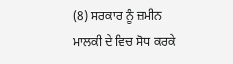(8) ਸਰਕਾਰ ਨੂੰ ਜ਼ਮੀਨ ਮਾਲਕੀ ਦੇ ਵਿਚ ਸੋਧ ਕਰਕੇ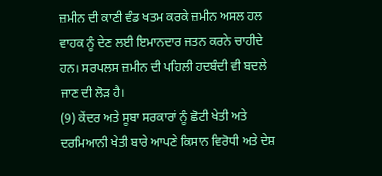ਜ਼ਮੀਨ ਦੀ ਕਾਣੀ ਵੰਡ ਖਤਮ ਕਰਕੇ ਜ਼ਮੀਨ ਅਸਲ ਹਲ ਵਾਹਕ ਨੂੰ ਦੇਣ ਲਈ ਇਮਾਨਦਾਰ ਜਤਨ ਕਰਨੇ ਚਾਹੀਦੇ ਹਨ। ਸਰਪਲਸ ਜ਼ਮੀਨ ਦੀ ਪਹਿਲੀ ਹਦਬੰਦੀ ਵੀ ਬਦਲੇ ਜਾਣ ਦੀ ਲੋੜ ਹੈ।
(9) ਕੇਂਦਰ ਅਤੇ ਸੂਬਾ ਸਰਕਾਰਾਂ ਨੂੰ ਛੋਟੀ ਖੇਤੀ ਅਤੇ ਦਰਮਿਆਨੀ ਖੇਤੀ ਬਾਰੇ ਆਪਣੇ ਕਿਸਾਨ ਵਿਰੋਧੀ ਅਤੇ ਦੇਸ਼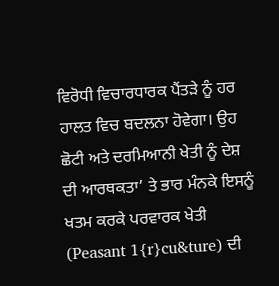ਵਿਰੋਧੀ ਵਿਚਾਰਧਾਰਕ ਪੈਂਤੜੇ ਨੂੰ ਹਰ ਹਾਲਤ ਵਿਚ ਬਦਲਨਾ ਹੋਵੇਗਾ। ਉਹ ਛੋਟੀ ਅਤੇ ਦਰਮਿਆਨੀ ਖੇਤੀ ਨੂੰ ਦੇਸ਼ ਦੀ ਆਰਥਕਤਾ’ ਤੇ ਭਾਰ ਮੰਨਕੇ ਇਸਨੂੰ ਖਤਮ ਕਰਕੇ ਪਰਵਾਰਕ ਖੇਤੀ (Peasant 1{r}cu&ture) ਦੀ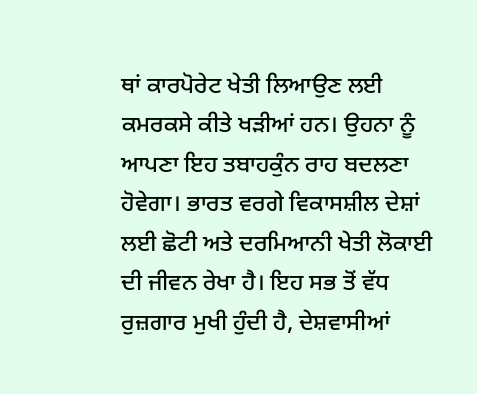ਥਾਂ ਕਾਰਪੋਰੇਟ ਖੇਤੀ ਲਿਆਉਣ ਲਈ ਕਮਰਕਸੇ ਕੀਤੇ ਖੜੀਆਂ ਹਨ। ਉਹਨਾ ਨੂੰ ਆਪਣਾ ਇਹ ਤਬਾਹਕੁੰਨ ਰਾਹ ਬਦਲਣਾ ਹੋਵੇਗਾ। ਭਾਰਤ ਵਰਗੇ ਵਿਕਾਸਸ਼ੀਲ ਦੇਸ਼ਾਂ ਲਈ ਛੋਟੀ ਅਤੇ ਦਰਮਿਆਨੀ ਖੇਤੀ ਲੋਕਾਈ ਦੀ ਜੀਵਨ ਰੇਖਾ ਹੈ। ਇਹ ਸਭ ਤੋਂ ਵੱਧ ਰੁਜ਼ਗਾਰ ਮੁਖੀ ਹੁੰਦੀ ਹੈ, ਦੇਸ਼ਵਾਸੀਆਂ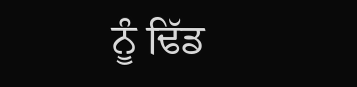ਨੂੰ ਢਿੱਡ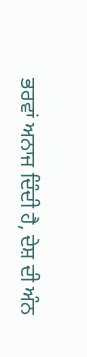ਭਰਵਾਂ ਅਨਾਜ ਦਿੰਦੀ ਹੈ, ਦੇਸ਼ ਦੀ ਅੰਨ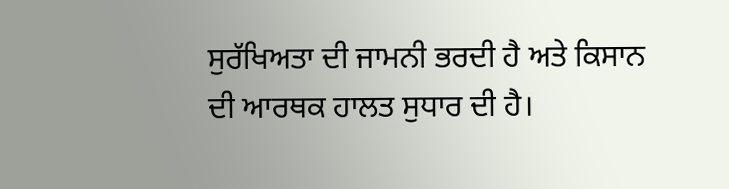ਸੁਰੱਖਿਅਤਾ ਦੀ ਜਾਮਨੀ ਭਰਦੀ ਹੈ ਅਤੇ ਕਿਸਾਨ ਦੀ ਆਰਥਕ ਹਾਲਤ ਸੁਧਾਰ ਦੀ ਹੈ।